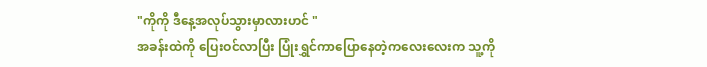"ကိုကို ဒီနေ့အလုပ်သွားမှာလားဟင် "
အခန်းထဲကို ပြေးဝင်လာပြီး ပြုံးရွှင်ကာပြောနေတဲ့ကလေးလေးက သူ့ကို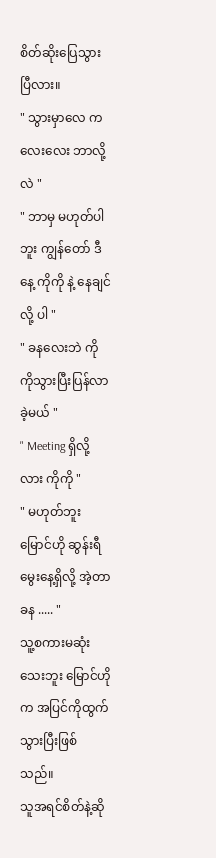စိတ်ဆိုးပြေသွားပြီလား။
" သွားမှာလေ ကလေးလေး ဘာလို့လဲ "
" ဘာမှ မဟုတ်ပါဘူး ကျွန်တော် ဒီနေ့ ကိုကို နဲ့ နေချင်လို့ ပါ "
" ခနလေးဘဲ ကိုကိုသွားပြီးပြန်လာခဲ့မယ် "
" Meeting ရှိလို့လား ကိုကို "
" မဟုတ်ဘူး မြောင်ဟို ဆွန်းရီမွေးနေ့ရှိလို့ အဲ့တာခန ..... "
သူ့စကားမဆုံးသေးဘူး မြောင်ဟို က အပြင်ကိုထွက်သွားပြီးဖြစ်သည်။
သူအရင်စိတ်နဲ့ဆို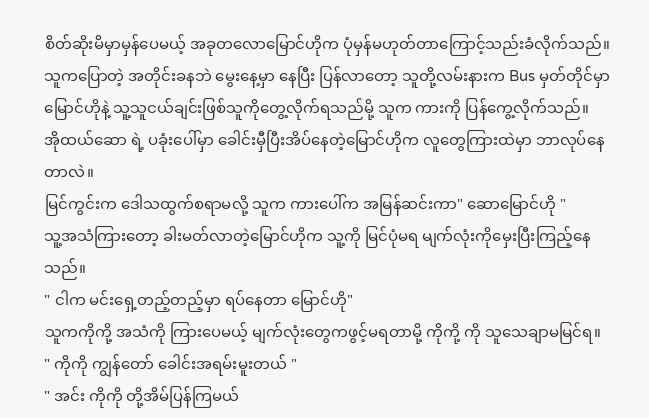စိတ်ဆိုးမိမှာမှန်ပေမယ့် အခုတလောမြောင်ဟိုက ပုံမှန်မဟုတ်တာကြောင့်သည်းခံလိုက်သည်။သူကပြောတဲ့ အတိုင်းခနဘဲ မွေးနေ့မှာ နေပြီး ပြန်လာတော့ သူတို့လမ်းနားက Bus မှတ်တိုင်မှာ မြောင်ဟိုနဲ့ သူ့သူငယ်ချင်းဖြစ်သူကိုတွေ့လိုက်ရသည်မို့ သူက ကားကို ပြန်ကွေ့လိုက်သည်။
အိုထယ်ဆော ရဲ့ ပခုံးပေါ်မှာ ခေါင်းမှီပြီးအိပ်နေတဲ့မြောင်ဟိုက လူတွေကြားထဲမှာ ဘာလုပ်နေတာလဲ။
မြင်ကွင်းက ဒေါသထွက်စရာမလို့ သူက ကားပေါ်က အမြန်ဆင်းကာ" ဆောမြောင်ဟို "
သူ့အသံကြားတော့ ခါးမတ်လာတဲ့မြောင်ဟိုက သူ့ကို မြင်ပုံမရ မျက်လုံးကိုမှေးပြီးကြည့်နေသည်။
" ငါက မင်းရှေ့တည့်တည့်မှာ ရပ်နေတာ မြောင်ဟို"
သူကကိုကို့ အသံကို ကြားပေမယ့် မျက်လုံးတွေကဖွင့်မရတာမို့ ကိုကို့ ကို သူသေချာမမြင်ရ။
" ကိုကို ကျွန်တော် ခေါင်းအရမ်းမူးတယ် "
" အင်း ကိုကို တို့အိမ်ပြန်ကြမယ်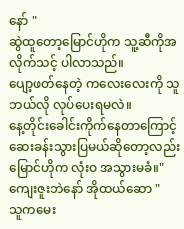နော် "
ဆွဲထူတော့မြောင်ဟိုက သူ့ဆီကိုအလိုက်သင့် ပါလာသည်။
ပျော့ဖတ်နေတဲ့ ကလေးလေးကို သူဘယ်လို လုပ်ပေးရမလဲ။
နေ့တိုင်းခေါင်းကိုက်နေတာကြောင့် ဆေးခန်းသွားပြမယ်ဆိုတော့လည်း မြောင်ဟိုက လုံးဝ အသွားမခံ။" ကျေးဇူးဘဲနော် အိုထယ်ဆော "
သူကမေး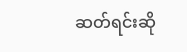ဆတ်ရင်းဆို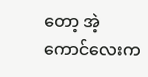တော့ အဲ့ကောင်လေးက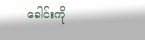ခေါင်းကို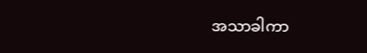အသာခါကာ